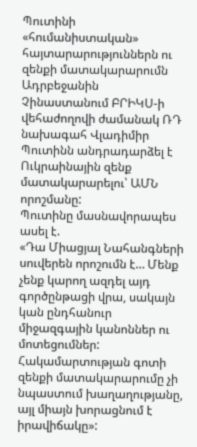Պուտինի «հումանիստական» հայտարարություններն ու զենքի մատակարարումն Ադրբեջանին
Չինաստանում ԲՐԻԿՍ-ի վեհաժողովի ժամանակ ՌԴ նախագահ Վլադիմիր Պուտինն անդրադարձել է Ուկրաինային զենք մատակարարելու՝ ԱՄՆ որոշմանը:
Պուտինը մասնավորապես ասել է.
«Դա Միացյալ Նահանգների սուվերեն որոշումն է… Մենք չենք կարող ազդել այդ գործընթացի վրա, սակայն կան ընդհանուր միջազգային կանոններ ու մոտեցումներ: Հակամարտության գոտի զենքի մատակարարումը չի նպաստում խաղաղությանը, այլ միայն խորացնում է իրավիճակը»: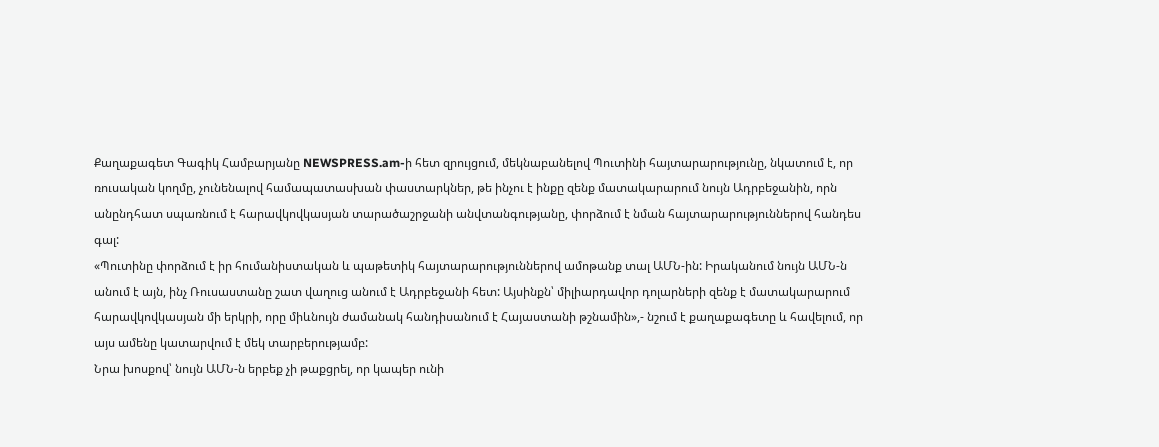Քաղաքագետ Գագիկ Համբարյանը NEWSPRESS.am-ի հետ զրույցում, մեկնաբանելով Պուտինի հայտարարությունը, նկատում է, որ ռուսական կողմը, չունենալով համապատասխան փաստարկներ, թե ինչու է ինքը զենք մատակարարում նույն Ադրբեջանին, որն անընդհատ սպառնում է հարավկովկասյան տարածաշրջանի անվտանգությանը, փորձում է նման հայտարարություններով հանդես գալ:
«Պուտինը փորձում է իր հումանիստական և պաթետիկ հայտարարություններով ամոթանք տալ ԱՄՆ-ին: Իրականում նույն ԱՄՆ-ն անում է այն, ինչ Ռուսաստանը շատ վաղուց անում է Ադրբեջանի հետ: Այսինքն՝ միլիարդավոր դոլարների զենք է մատակարարում հարավկովկասյան մի երկրի, որը միևնույն ժամանակ հանդիսանում է Հայաստանի թշնամին»,- նշում է քաղաքագետը և հավելում, որ այս ամենը կատարվում է մեկ տարբերությամբ:
Նրա խոսքով՝ նույն ԱՄՆ-ն երբեք չի թաքցրել, որ կապեր ունի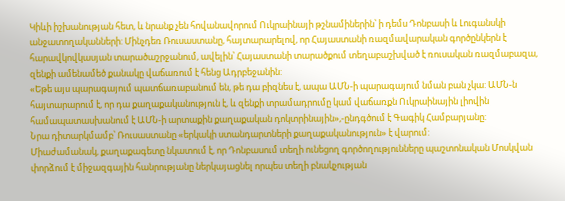Կիևի իշխանության հետ, և նրանք չեն հովանավորում Ուկրաինայի թշնամիներին՝ ի դեմս Դոնբասի և Լուգանսկի անջատողականների: Մինչդեռ Ռուսաստանը, հայտարարելով, որ Հայաստանի ռազմավարական գործընկերն է հարավկովկասյան տարածաշրջանում, ավելին՝ Հայաստանի տարածքում տեղաբաշխված է ռուսական ռազմաբազա, զենքի ամենամեծ քանակը վաճառում է հենց Ադրբեջանին:
«Եթե այս պարագայում պատճառաբանում են, թե դա բիզնես է, ապա ԱՄՆ-ի պարագայում նման բան չկա: ԱՄՆ-ն հայտարարում է, որ դա քաղաքականություն է, և զենքի տրամադրումը կամ վաճառքն Ուկրաինային լիովին համապատասխանում է ԱՄՆ-ի արտաքին քաղաքական դոկտրինային»,-ընդգծում է Գագիկ Համբարյանը:
Նրա դիտարկմամբ՝ Ռուսաստանը «երկակի ստանդարտների քաղաքականություն» է վարում:
Միաժամանակ, քաղաքագետը նկատում է, որ Դոնբասում տեղի ունեցող գործողությունները պաշտոնական Մոսկվան փորձում է միջազգային հանրությանը ներկայացնել որպես տեղի բնակչության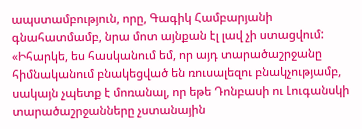ապստամբություն, որը, Գագիկ Համբարյանի գնահատմամբ, նրա մոտ այնքան էլ լավ չի ստացվում:
«Իհարկե, ես հասկանում եմ, որ այդ տարածաշրջանը հիմնականում բնակեցված են ռուսալեզու բնակչությամբ, սակայն չպետք է մոռանալ, որ եթե Դոնբասի ու Լուգանսկի տարածաշրջանները չստանային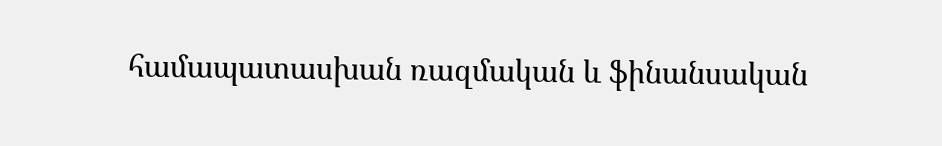համապատասխան ռազմական և ֆինանսական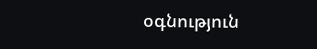օգնություն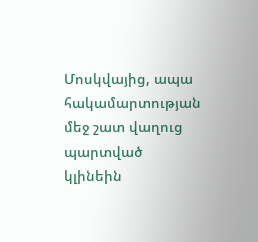Մոսկվայից, ապա հակամարտության մեջ շատ վաղուց պարտված կլինեին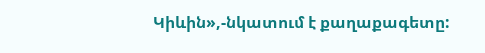Կիևին»,-նկատում է քաղաքագետը: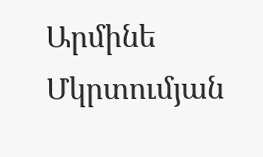Արմինե Մկրտումյան